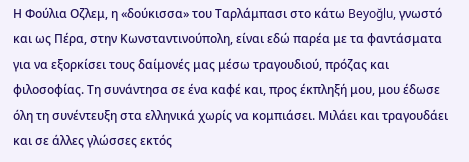Η Φούλια Οζλεμ, η «δούκισσα» του Ταρλάμπασι στο κάτω Beyoğlu, γνωστό και ως Πέρα, στην Κωνσταντινούπολη, είναι εδώ παρέα με τα φαντάσματα για να εξορκίσει τους δαίμονές μας μέσω τραγουδιού, πρόζας και φιλοσοφίας. Τη συνάντησα σε ένα καφέ και, προς έκπληξή μου, μου έδωσε όλη τη συνέντευξη στα ελληνικά χωρίς να κομπιάσει. Μιλάει και τραγουδάει και σε άλλες γλώσσες εκτός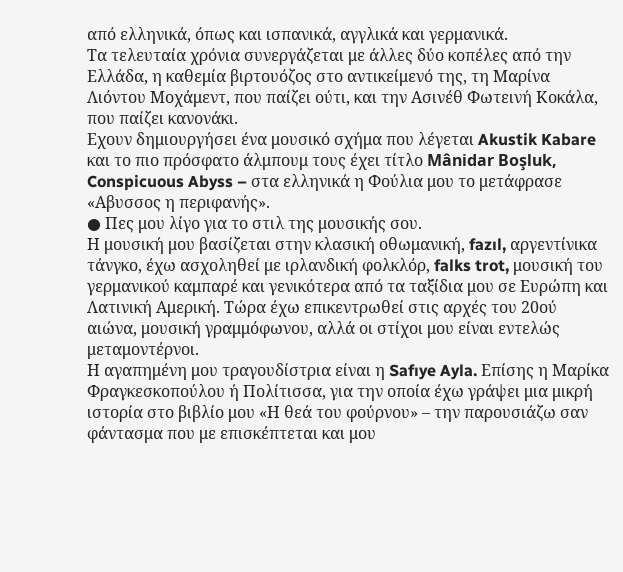από ελληνικά, όπως και ισπανικά, αγγλικά και γερμανικά.
Τα τελευταία χρόνια συνεργάζεται με άλλες δύο κοπέλες από την Ελλάδα, η καθεμία βιρτουόζος στο αντικείμενό της, τη Μαρίνα Λιόντου Μοχάμεντ, που παίζει ούτι, και την Ασινέθ Φωτεινή Κοκάλα, που παίζει κανονάκι.
Εχουν δημιουργήσει ένα μουσικό σχήμα που λέγεται Akustik Kabare και το πιο πρόσφατο άλμπουμ τους έχει τίτλο Mânidar Boşluk, Conspicuous Abyss – στα ελληνικά η Φούλια μου το μετάφρασε «Αβυσσος η περιφανής».
● Πες μου λίγο για το στιλ της μουσικής σου.
Η μουσική μου βασίζεται στην κλασική οθωμανική, fazıl, αργεντίνικα τάνγκο, έχω ασχοληθεί με ιρλανδική φολκλόρ, falks trot, μουσική του γερμανικού καμπαρέ και γενικότερα από τα ταξίδια μου σε Ευρώπη και Λατινική Αμερική. Τώρα έχω επικεντρωθεί στις αρχές του 20ού αιώνα, μουσική γραμμόφωνου, αλλά οι στίχοι μου είναι εντελώς μεταμοντέρνοι.
Η αγαπημένη μου τραγουδίστρια είναι η Safıye Ayla. Επίσης η Μαρίκα Φραγκεσκοπούλου ή Πολίτισσα, για την οποία έχω γράψει μια μικρή ιστορία στο βιβλίο μου «Η θεά του φούρνου» – την παρουσιάζω σαν φάντασμα που με επισκέπτεται και μου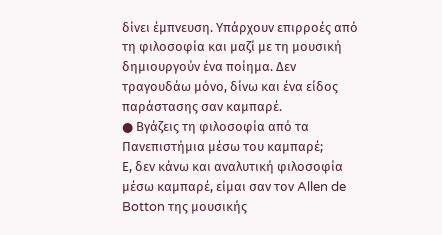δίνει έμπνευση. Υπάρχουν επιρροές από τη φιλοσοφία και μαζί με τη μουσική δημιουργούν ένα ποίημα. Δεν τραγουδάω μόνο, δίνω και ένα είδος παράστασης σαν καμπαρέ.
● Βγάζεις τη φιλοσοφία από τα Πανεπιστήμια μέσω του καμπαρέ;
Ε, δεν κάνω και αναλυτική φιλοσοφία μέσω καμπαρέ, είμαι σαν τον Allen de Botton της μουσικής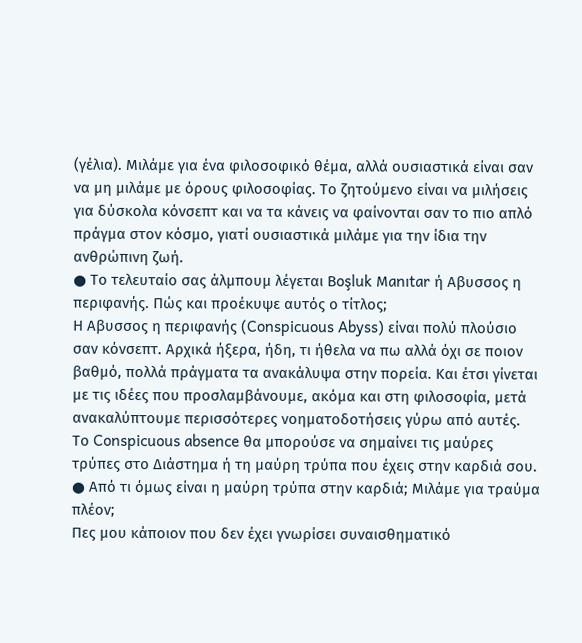(γέλια). Μιλάμε για ένα φιλοσοφικό θέμα, αλλά ουσιαστικά είναι σαν να μη μιλάμε με όρους φιλοσοφίας. Το ζητούμενο είναι να μιλήσεις για δύσκολα κόνσεπτ και να τα κάνεις να φαίνονται σαν το πιο απλό πράγμα στον κόσμο, γιατί ουσιαστικά μιλάμε για την ίδια την ανθρώπινη ζωή.
● Το τελευταίο σας άλμπουμ λέγεται Βoşluk Μanıtar ή Αβυσσος η περιφανής. Πώς και προέκυψε αυτός ο τίτλος;
Η Αβυσσος η περιφανής (Conspicuous Abyss) είναι πολύ πλούσιο σαν κόνσεπτ. Αρχικά ήξερα, ήδη, τι ήθελα να πω αλλά όχι σε ποιον βαθμό, πολλά πράγματα τα ανακάλυψα στην πορεία. Και έτσι γίνεται με τις ιδέες που προσλαμβάνουμε, ακόμα και στη φιλοσοφία, μετά ανακαλύπτουμε περισσότερες νοηματοδοτήσεις γύρω από αυτές.
Το Conspicuous absence θα μπορούσε να σημαίνει τις μαύρες τρύπες στο Διάστημα ή τη μαύρη τρύπα που έχεις στην καρδιά σου.
● Από τι όμως είναι η μαύρη τρύπα στην καρδιά; Μιλάμε για τραύμα πλέον;
Πες μου κάποιον που δεν έχει γνωρίσει συναισθηματικό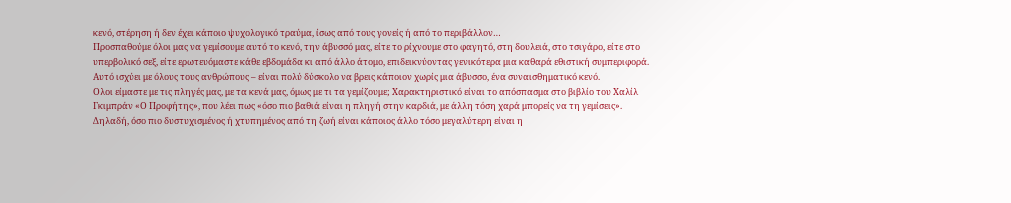κενό, στέρηση ή δεν έχει κάποιο ψυχολογικό τραύμα, ίσως από τους γονείς ή από το περιβάλλον…
Προσπαθούμε όλοι μας να γεμίσουμε αυτό το κενό, την άβυσσό μας, είτε το ρίχνουμε στο φαγητό, στη δουλειά, στο τσιγάρο, είτε στο υπερβολικό σεξ, είτε ερωτευόμαστε κάθε εβδομάδα κι από άλλο άτομο, επιδεικνύοντας γενικότερα μια καθαρά εθιστική συμπεριφορά. Αυτό ισχύει με όλους τους ανθρώπους – είναι πολύ δύσκολο να βρεις κάποιον χωρίς μια άβυσσο, ένα συναισθηματικό κενό.
Ολοι είμαστε με τις πληγές μας, με τα κενά μας, όμως με τι τα γεμίζουμε; Χαρακτηριστικό είναι το απόσπασμα στο βιβλίο του Χαλίλ Γκιμπράν «Ο Προφήτης», που λέει πως «όσο πιο βαθιά είναι η πληγή στην καρδιά, με άλλη τόση χαρά μπορείς να τη γεμίσεις». Δηλαδή, όσο πιο δυστυχισμένος ή χτυπημένος από τη ζωή είναι κάποιος άλλο τόσο μεγαλύτερη είναι η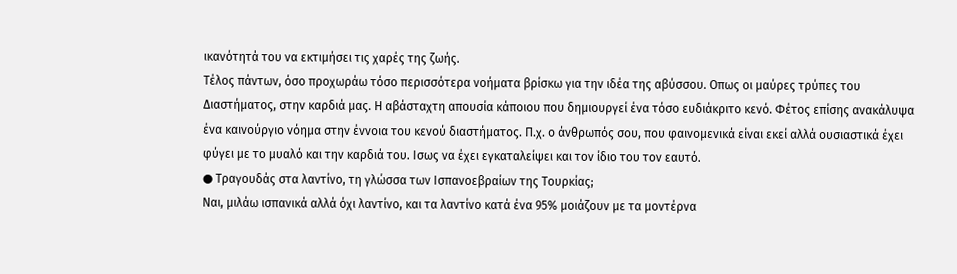ικανότητά του να εκτιμήσει τις χαρές της ζωής.
Τέλος πάντων, όσο προχωράω τόσο περισσότερα νοήματα βρίσκω για την ιδέα της αβύσσου. Οπως οι μαύρες τρύπες του Διαστήματος, στην καρδιά μας. Η αβάσταχτη απουσία κάποιου που δημιουργεί ένα τόσο ευδιάκριτο κενό. Φέτος επίσης ανακάλυψα ένα καινούργιο νόημα στην έννοια του κενού διαστήματος. Π.χ. ο άνθρωπός σου, που φαινομενικά είναι εκεί αλλά ουσιαστικά έχει φύγει με το μυαλό και την καρδιά του. Ισως να έχει εγκαταλείψει και τον ίδιο του τον εαυτό.
● Τραγουδάς στα λαντίνο, τη γλώσσα των Ισπανοεβραίων της Τουρκίας;
Ναι, μιλάω ισπανικά αλλά όχι λαντίνο, και τα λαντίνο κατά ένα 95% μοιάζουν με τα μοντέρνα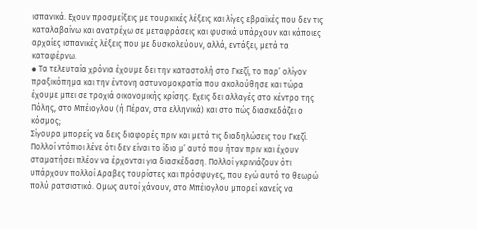ισπανικά. Εχουν προσμείξεις με τουρκικές λέξεις και λίγες εβραϊκές που δεν τις καταλαβαίνω και ανατρέχω σε μεταφράσεις και φυσικά υπάρχουν και κάποιες αρχαίες ισπανικές λέξεις που με δυσκολεύουν, αλλά, εντάξει, μετά τα καταφέρνω.
● Τα τελευταία χρόνια έχουμε δει την καταστολή στο Γκεζί, το παρ’ ολίγον πραξικόπημα και την έντονη αστυνομοκρατία που ακολούθησε και τώρα έχουμε μπει σε τροχιά οικονομικής κρίσης. Εχεις δει αλλαγές στο κέντρο της Πόλης, στο Μπέιογλου (ή Πέραν, στα ελληνικά) και στο πώς διασκεδάζει ο κόσμος;
Σίγουρα μπορείς να δεις διαφορές πριν και μετά τις διαδηλώσεις του Γκεζί. Πολλοί ντόπιοι λένε ότι δεν είναι το ίδιο μ’ αυτό που ήταν πριν και έχουν σταματήσει πλέον να έρχονται για διασκέδαση. Πολλοί γκρινιάζουν ότι υπάρχουν πολλοί Αραβες τουρίστες και πρόσφυγες, που εγώ αυτό το θεωρώ πολύ ρατσιστικό. Ομως αυτοί χάνουν, στο Μπέιογλου μπορεί κανείς να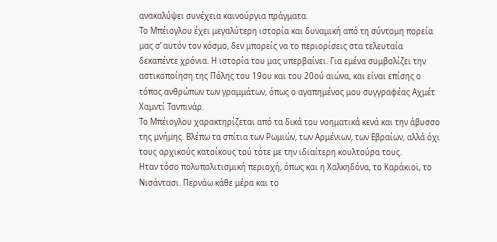ανακαλύψει συνέχεια καινούργια πράγματα.
Το Μπέιογλου έχει μεγαλύτερη ιστορία και δυναμική από τη σύντομη πορεία μας σ’ αυτόν τον κόσμο, δεν μπορείς να το περιορίσεις στα τελευταία δεκαπέντε χρόνια. Η ιστορία του μας υπερβαίνει. Για εμένα συμβολίζει την αστικοποίηση της Πόλης του 19ου και του 20ού αιώνα, και είναι επίσης ο τόπος ανθρώπων των γραμμάτων, όπως ο αγαπημένος μου συγγραφέας Αχμέτ Χαμντί Τανπινάρ.
Το Μπέιογλου χαρακτηρίζεται από τα δικά του νοηματικά κενά και την άβυσσο της μνήμης. Βλέπω τα σπίτια των Ρωμιών, των Αρμένιων, των Εβραίων, αλλά όχι τους αρχικούς κατοίκους τού τότε με την ιδιαίτερη κουλτούρα τους.
Ηταν τόσο πολυπολιτισμική περιοχή, όπως και η Χαλκηδόνα, το Καράκιοϊ, το Νισάντασι. Περνάω κάθε μέρα και το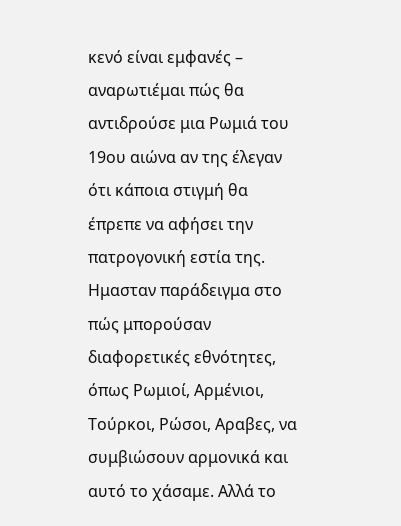κενό είναι εμφανές – αναρωτιέμαι πώς θα αντιδρούσε μια Ρωμιά του 19ου αιώνα αν της έλεγαν ότι κάποια στιγμή θα έπρεπε να αφήσει την πατρογονική εστία της. Ημασταν παράδειγμα στο πώς μπορούσαν διαφορετικές εθνότητες, όπως Ρωμιοί, Αρμένιοι, Τούρκοι, Ρώσοι, Αραβες, να συμβιώσουν αρμονικά και αυτό το χάσαμε. Αλλά το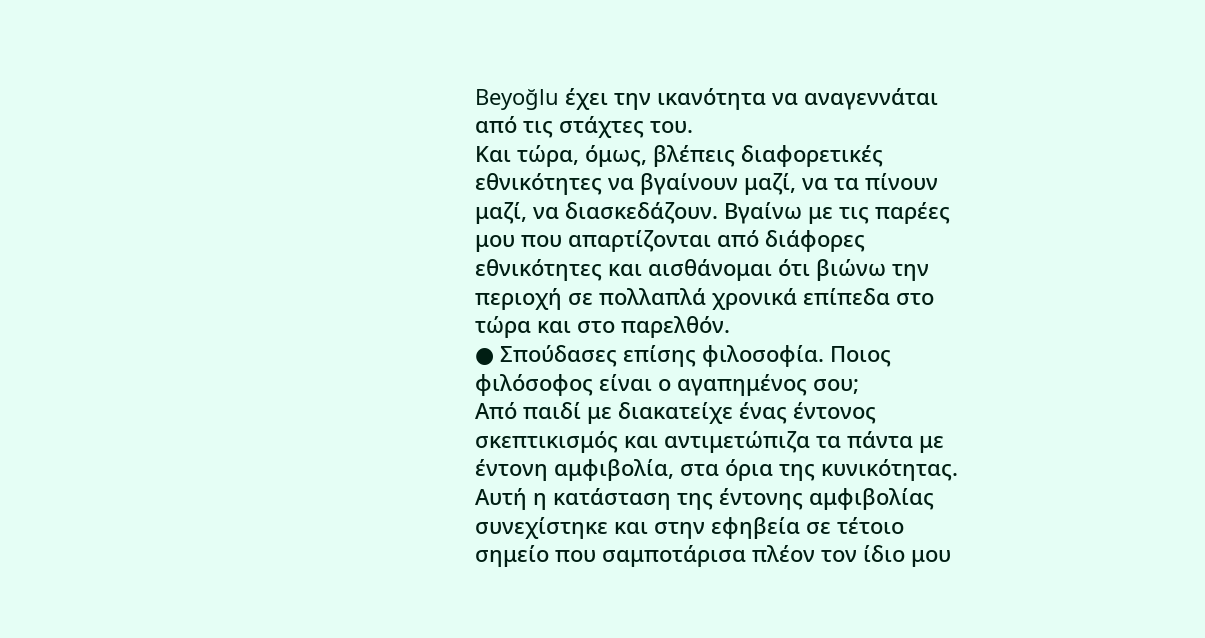Beyoğlu έχει την ικανότητα να αναγεννάται από τις στάχτες του.
Και τώρα, όμως, βλέπεις διαφορετικές εθνικότητες να βγαίνουν μαζί, να τα πίνουν μαζί, να διασκεδάζουν. Βγαίνω με τις παρέες μου που απαρτίζονται από διάφορες εθνικότητες και αισθάνομαι ότι βιώνω την περιοχή σε πολλαπλά χρονικά επίπεδα στο τώρα και στο παρελθόν.
● Σπούδασες επίσης φιλοσοφία. Ποιος φιλόσοφος είναι ο αγαπημένος σου;
Από παιδί με διακατείχε ένας έντονος σκεπτικισμός και αντιμετώπιζα τα πάντα με έντονη αμφιβολία, στα όρια της κυνικότητας. Αυτή η κατάσταση της έντονης αμφιβολίας συνεχίστηκε και στην εφηβεία σε τέτοιο σημείο που σαμποτάρισα πλέον τον ίδιο μου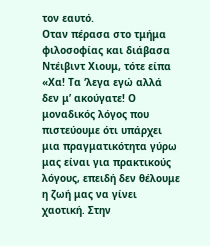τον εαυτό.
Οταν πέρασα στο τμήμα φιλοσοφίας και διάβασα Ντέιβιντ Χιουμ, τότε είπα «Χα! Τα ‘λεγα εγώ αλλά δεν μ’ ακούγατε! Ο μοναδικός λόγος που πιστεύουμε ότι υπάρχει μια πραγματικότητα γύρω μας είναι για πρακτικούς λόγους, επειδή δεν θέλουμε η ζωή μας να γίνει χαοτική. Στην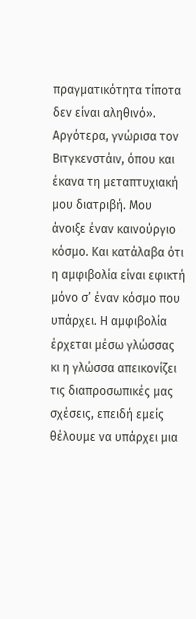πραγματικότητα τίποτα δεν είναι αληθινό».
Αργότερα, γνώρισα τον Βιτγκενστάιν, όπου και έκανα τη μεταπτυχιακή μου διατριβή. Μου άνοιξε έναν καινούργιο κόσμο. Και κατάλαβα ότι η αμφιβολία είναι εφικτή μόνο σ’ έναν κόσμο που υπάρχει. Η αμφιβολία έρχεται μέσω γλώσσας κι η γλώσσα απεικονίζει τις διαπροσωπικές μας σχέσεις, επειδή εμείς θέλουμε να υπάρχει μια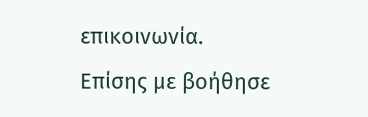επικοινωνία.
Επίσης με βοήθησε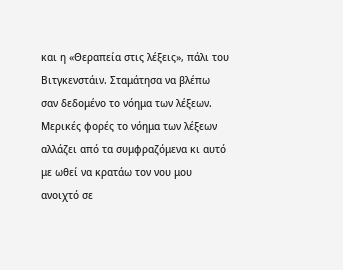και η «Θεραπεία στις λέξεις», πάλι του Βιτγκενστάιν. Σταμάτησα να βλέπω σαν δεδομένο το νόημα των λέξεων. Μερικές φορές το νόημα των λέξεων αλλάζει από τα συμφραζόμενα κι αυτό με ωθεί να κρατάω τον νου μου ανοιχτό σε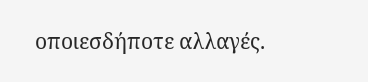οποιεσδήποτε αλλαγές.